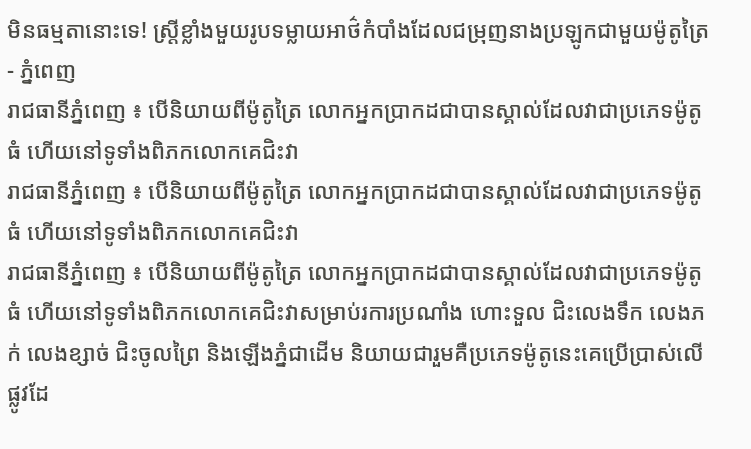មិនធម្មតានោះទេ! ស្ត្រីខ្លាំងមួយរូបទម្លាយអាថ៌កំបាំងដែលជម្រុញនាងប្រឡូកជាមួយម៉ូតូត្រៃ
- ភ្នំពេញ
រាជធានីភ្នំពេញ ៖ បើនិយាយពីម៉ូតូត្រៃ លោកអ្នកប្រាកដជាបានស្គាល់ដែលវាជាប្រភេទម៉ូតូធំ ហើយនៅទូទាំងពិភកលោកគេជិះវា
រាជធានីភ្នំពេញ ៖ បើនិយាយពីម៉ូតូត្រៃ លោកអ្នកប្រាកដជាបានស្គាល់ដែលវាជាប្រភេទម៉ូតូធំ ហើយនៅទូទាំងពិភកលោកគេជិះវា
រាជធានីភ្នំពេញ ៖ បើនិយាយពីម៉ូតូត្រៃ លោកអ្នកប្រាកដជាបានស្គាល់ដែលវាជាប្រភេទម៉ូតូធំ ហើយនៅទូទាំងពិភកលោកគេជិះវាសម្រាប់រការប្រណាំង ហោះទួល ជិះលេងទឹក លេងភក់ លេងខ្សាច់ ជិះចូលព្រៃ និងឡើងភ្នំជាដើម និយាយជារួមគឺប្រភេទម៉ូតូនេះគេប្រើប្រាស់លើផ្លូវដែ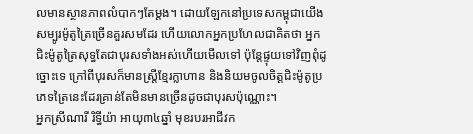លមានស្ថានភាពលំបាកៗតែម្ដង។ ដោយឡែកនៅប្រទេសកម្ពុជាយើងសម្បូរម៉ូតូត្រៃច្រើនគួរសមដែរ ហើយលោកអ្នកប្រហែលជាគិតថា អ្នកជិះម៉ូតូត្រៃសុទ្ធតែជាបុរសទាំងអស់ហើយមើលទៅ ប៉ុន្តែផ្ទុយទៅវិញពុំដូច្នោះទេ ក្រៅពីបុរសក៏មានស្ត្រីខ្មែរក្លាហាន និងនិយមចូលចិត្តជិះម៉ូតូប្រភេទត្រៃនេះដែរគ្រាន់តែមិនមានច្រើនដូចជាបុរសប៉ុណ្ណោះ។
អ្នកស្រីណារី រិទ្ធីយ៉ា អាយុ៣៤ឆ្នាំ មុខរបរអាជីវក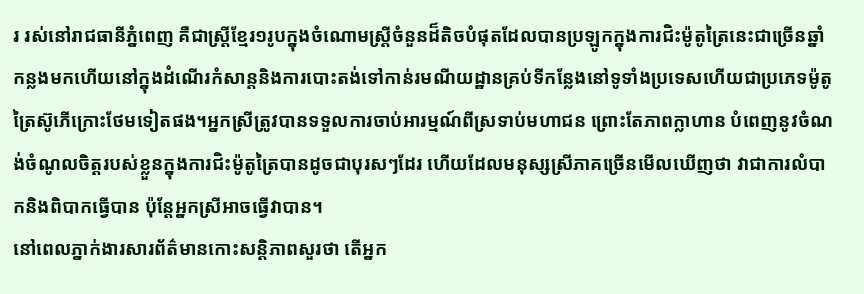រ រស់នៅរាជធានីភ្នំពេញ គឺជាស្ត្រីខ្មែរ១រូបក្នុងចំណោមស្ត្រីចំនួនដ៏តិចបំផុតដែលបានប្រឡូកក្នុងការជិះម៉ូតូត្រៃនេះជាច្រើនឆ្នាំកន្លងមកហើយនៅក្នុងដំណើរកំសាន្តនិងការបោះតង់ទៅកាន់រមណីយដ្ឋានគ្រប់ទីកន្លែងនៅទូទាំងប្រទេសហើយជាប្រភេទម៉ូតូត្រៃស៊ូភើក្រោះថែមទៀតផង។អ្នកស្រីត្រូវបានទទួលការចាប់អារម្មណ៍ពីស្រទាប់មហាជន ព្រោះតែភាពក្លាហាន បំពេញនូវចំណង់ចំណូលចិត្តរបស់ខ្លួនក្នុងការជិះម៉ូតូត្រៃបានដូចជាបុរសៗដែរ ហើយដែលមនុស្សស្រីភាគច្រើនមើលឃើញថា វាជាការលំបាកនិងពិបាកធ្វើបាន ប៉ុន្តែអ្នកស្រីអាចធ្វើវាបាន។
នៅពេលភ្នាក់ងារសារព័ត៌មានកោះសន្តិភាពសួរថា តើអ្នក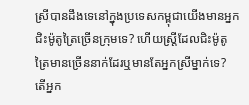ស្រីបានដឹងទេនៅក្នុងប្រទេសកម្ពុជាយើងមានអ្នកជិះម៉ូតូត្រៃច្រើនក្រុមទេ? ហើយស្ត្រីដែលជិះម៉ូតូត្រៃមានច្រើននាក់ដែរឬមានតែអ្នកស្រីម្នាក់ទេ? តើអ្នក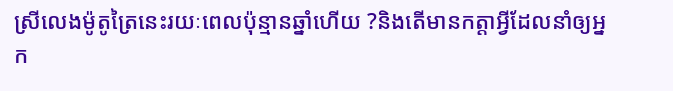ស្រីលេងម៉ូតូត្រៃនេះរយៈពេលប៉ុន្មានឆ្នាំហើយ ?និងតើមានកត្តាអ្វីដែលនាំឲ្យអ្នក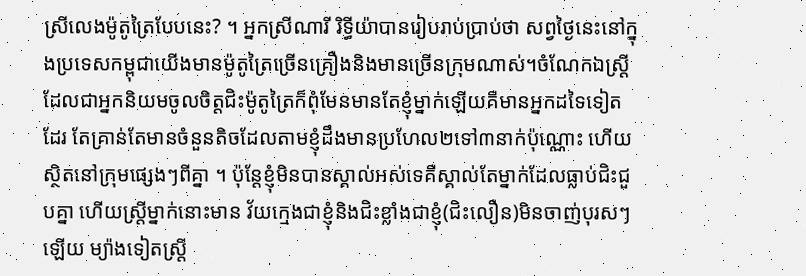ស្រីលេងម៉ូតូត្រៃបែបនេះ? ។ អ្នកស្រីណារី រិទ្ធីយ៉ាបានរៀបរាប់ប្រាប់ថា សព្វថ្ងៃនេះនៅក្នុងប្រទេសកម្ពុជាយើងមានម៉ូតូត្រៃច្រើនគ្រឿងនិងមានច្រើនក្រុមណាស់។ចំណែកឯស្ត្រីដែលជាអ្នកនិយមចូលចិត្តជិះម៉ូតូត្រៃក៏ពុំមែនមានតែខ្ញុំម្នាក់ឡើយគឺមានអ្នកដទៃទៀតដែរ តែគ្រាន់តែមានចំនួនតិចដែលតាមខ្ញុំដឹងមានប្រហែល២ទៅ៣នាក់ប៉ុណ្ណោះ ហើយ ស្ថិតនៅក្រុមផ្សេងៗពីគ្នា ។ ប៉ុន្តែខ្ញុំមិនបានស្គាល់អស់ទេគឺស្គាល់តែម្នាក់ដែលធ្លាប់ជិះជួបគ្នា ហើយស្ត្រីម្នាក់នោះមាន វ័យក្មេងជាខ្ញុំនិងជិះខ្លាំងជាខ្ញុំ(ជិះលឿន)មិនចាញ់បុរសៗឡើយ ម្យ៉ាងទៀតស្ត្រី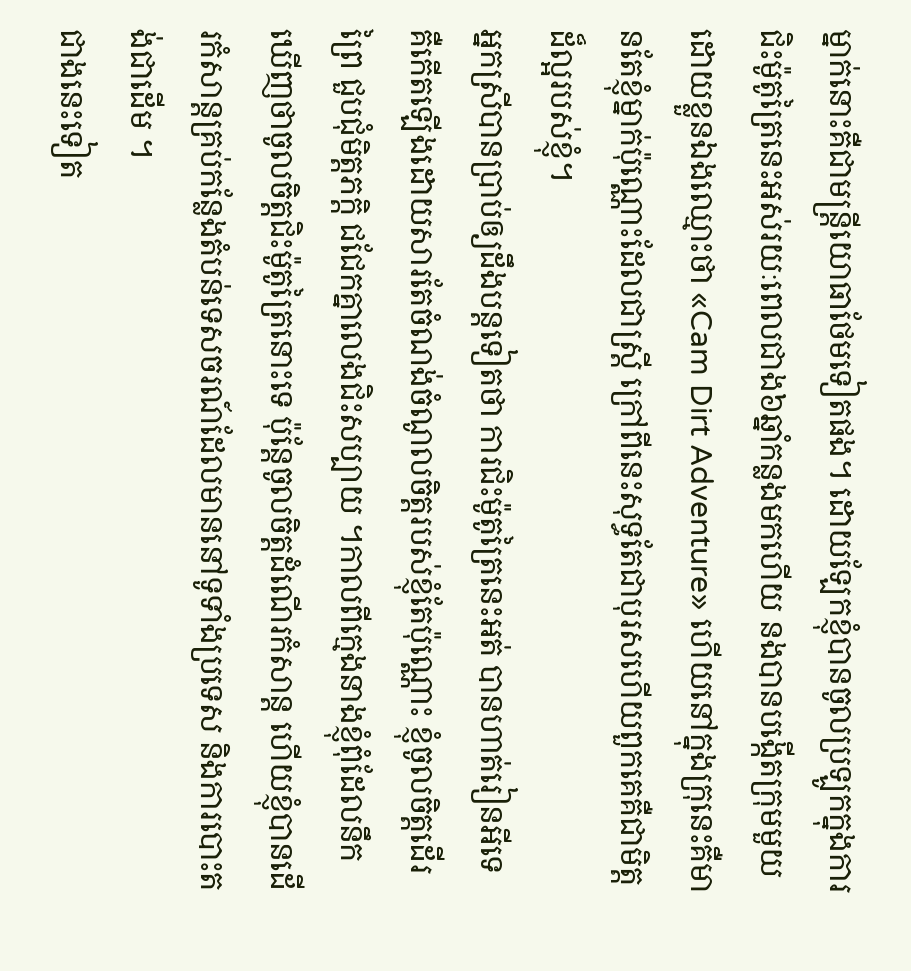ម្នាក់នោះគឺជាមន្ត្រីយោធាថែមទៀតផង។ ដោយឡែកខ្ញុំបានចូលប្រឡូកក្នុងការជិះម៉ូតូត្រៃនេះអស់រយៈពេលជាង៦ឆ្នាំកន្លងមកហើយ នងបានបង្កើតក្រុមមួយដោយខ្លួនឯងឈ្មោះថា «Cam Dirt Adventure» ហើយនៅក្នុងក្រុនេះគឺមានតែខ្ញុំម្នាក់ប៉ុណ្ណោះដែលជាស្ត្រី ក្រៅពីនេះសុទ្ធតែជាបុរសហើយពួកគេគឺជាមិត្តដ៏ល្អរបស់ខ្ញុំ។
អ្នកស្រីបានប្រាប់ឲ្យដឹងបន្តទៀតថា ការជិះម៉ូតូត្រៃនេះអត់ បានហាត់រៀនអីទេ គឺកើតឡើងដោយសារតែចំណង់ចំណូលចិត្តរបស់ខ្ញុំតែប៉ុណ្ណោះ ខ្ញុំចូលចិត្តដើរព្រៃ ជួបជុំមិត្តភក្ដិ ជជែកគ្នាលេងជិះសប្បាយ ។កាលពីក្មេងនាងខ្ញុំពុំដែលនឹកឃើញថាចូលចិត្តជិះម៉ូតូត្រៃនោះទេ ប៉ុន្តែចូលចិត្តដំណើរកំសាន្ត ហើយខ្ញុំបានដើរកំសាន្តគ្រប់កន្លែងតំបន់ទេសចរណ៍ដែលមាននៅទូទាំងប្រទេស និងការបោះតង់ជាដើម ។
ជាងនេះទៀត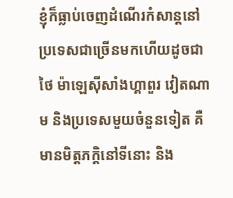ខ្ញុំក៏ធ្លាប់ចេញដំណើរកំសាន្តនៅប្រទេសជាច្រើនមកហើយដូចជាថៃ ម៉ាឡេស៊ីសាំងហ្គាពួរ វៀតណាម និងប្រទេសមួយចំនួនទៀត គឺមានមិត្តភក្ដិនៅទីនោះ និង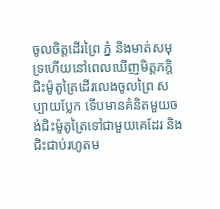ចូលចិត្តដើរព្រៃ ភ្នំ និងមាត់សមុទ្រហើយនៅពេលឃើញមិត្តភក្ដិជិះម៉ូតូត្រៃដើរលេងចូលព្រៃ សប្បាយប្លែក ទើបមានគំនិតមួយចង់ជិះម៉ូតូត្រៃទៅជាមួយគេដែរ និងជិះជាប់រហូតម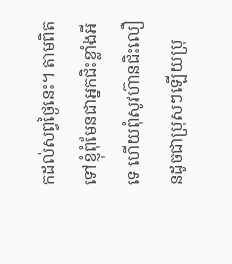កដល់សព្វថ្ងៃនេះ។ តាមពិតទៅខ្ញុំពុំមែនជាអ្នកជិះខ្លាំងអីទេ ហើយពុំសូវហ៊ានជិះលឿនដូចជាប្រុសៗឡើយប្រុ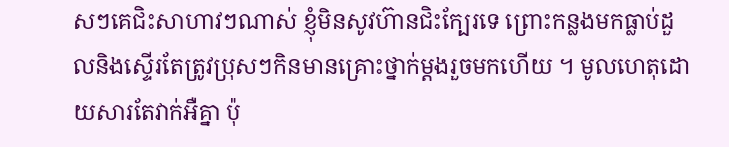សៗគេជិះសាហាវៗណាស់ ខ្ញុំមិនសូវហ៊ានជិះក្បែរទេ ព្រោះកន្លងមកធ្លាប់ដួលនិងស្ទើរតែត្រូវប្រុសៗកិនមានគ្រោះថ្នាក់ម្ដងរួចមកហើយ ។ មូលហេតុដោយសារតែវាក់អឺគ្នា ប៉ុ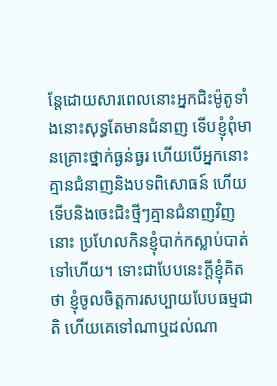ន្តែដោយសារពេលនោះអ្នកជិះម៉ូតូទាំងនោះសុទ្ធតែមានជំនាញ ទើបខ្ញុំពុំមានគ្រោះថ្នាក់ធ្ងន់ធ្ងរ ហើយបើអ្នកនោះគ្មានជំនាញនិងបទពិសោធន៍ ហើយទើបនិងចេះជិះថ្មីៗគ្មានជំនាញវិញនោះ ប្រហែលកិនខ្ញុំបាក់កស្លាប់បាត់ទៅហើយ។ ទោះជាបែបនេះក្ដីខ្ញុំគិតថា ខ្ញុំចូលចិត្តការសប្បាយបែបធម្មជាតិ ហើយគេទៅណាឬដល់ណា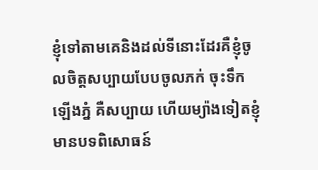ខ្ញុំទៅតាមគេនិងដល់ទីនោះដែរគឺខ្ញុំចូលចិត្តសប្បាយបែបចូលភក់ ចុះទឹក ឡើងភ្នំ គឺសប្បាយ ហើយម្យ៉ាងទៀតខ្ញុំមានបទពិសោធន៍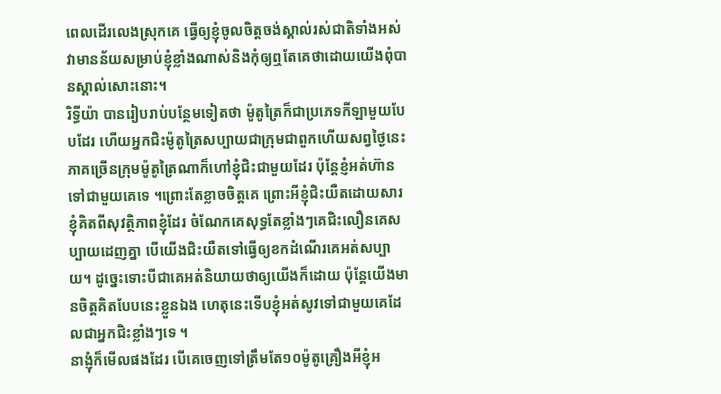ពេលដើរលេងស្រុកគេ ធ្វើឲ្យខ្ញុំចូលចិត្តចង់ស្គាល់រស់ជាតិទាំងអស់វាមានន័យសម្រាប់ខ្ញុំខ្លាំងណាស់និងកុំឲ្យឮតែគេថាដោយយើងពុំបានស្គាល់សោះនោះ។
រិទ្ធីយ៉ា បានរៀបរាប់បន្ថែមទៀតថា ម៉ូតូត្រៃក៏ជាប្រភេទកីឡាមួយបែបដែរ ហើយអ្នកជិះម៉ូតូត្រៃសប្បាយជាក្រុមជាពួកហើយសព្វថ្ងៃនេះភាគច្រើនក្រុមម៉ូតូត្រៃណាក៏ហៅខ្ញុំជិះជាមួយដែរ ប៉ុន្តែខ្ញំអត់ហ៊ានទៅជាមួយគេទេ ។ព្រោះតែខ្លាចចិត្តគេ ព្រោះអីខ្ញុំជិះយឺតដោយសារខ្ញុំគិតពីសុវត្ថិភាពខ្ញុំដែរ ចំណែកគេសុទ្ធតែខ្លាំងៗគេជិះលឿនគេសប្បាយដេញគ្នា បើយើងជិះយឺតទៅធ្វើឲ្យខកដំណើរគេអត់សប្បាយ។ ដូច្នេះទោះបីជាគេអត់និយាយថាឲ្យយើងក៏ដោយ ប៉ុន្តែយើងមានចិត្តគិតបែបនេះខ្លួនឯង ហេតុនេះទើបខ្ញុំអត់សូវទៅជាមួយគេដែលជាអ្នកជិះខ្លាំងៗទេ ។
នាង្ញុំក៏មើលផងដែរ បើគេចេញទៅត្រឹមតែ១០ម៉ូតូគ្រឿងអីខ្ញុំអ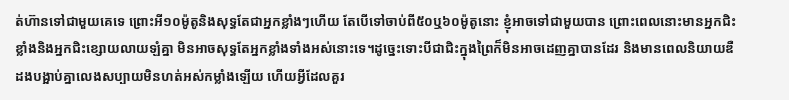ត់ហ៊ានទៅជាមួយគេទេ ព្រោះអី១០ម៉ូតូនិងសុទ្ធតែជាអ្នកខ្លាំងៗហើយ តែបើទៅចាប់ពី៥០ឬ៦០ម៉ូតូនោះ ខ្ញុំអាចទៅជាមួយបាន ព្រោះពេលនោះមានអ្នកជិះខ្លាំងនិងអ្នកជិះខ្សោយលាយឡំគ្នា មិនអាចសុទ្ធតែអ្នកខ្លាំងទាំងអស់នោះទេ។ដូច្នេះទោះបីជាជិះក្នុងព្រៃក៏មិនអាចដេញគ្នាបានដែរ និងមានពេលនិយាយឌឺដងបង្អាប់គ្នាលេងសប្បាយមិនហត់អស់កម្លាំងឡើយ ហើយអ្វីដែលគួរ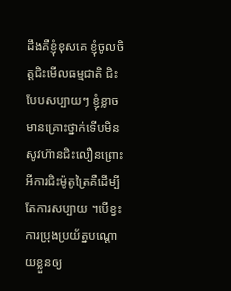ដឹងគឺខ្ញុំខុសគេ ខ្ញុំចូលចិត្តជិះមើលធម្មជាតិ ជិះបែបសប្បាយៗ ខ្ញុំខ្លាចមានគ្រោះថ្នាក់ទើបមិនសូវហ៊ានជិះលឿនព្រោះអីការជិះម៉ូតូត្រៃគឺដើម្បីតែការសប្បាយ ។បើខ្វះការប្រុងប្រយ័ត្នបណ្ដោយខ្លួនឲ្យ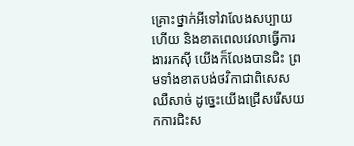គ្រោះថ្នាក់អីទៅវាលែងសប្បាយហើយ និងខាតពេលវេលាធ្វើការងាររកស៊ី យើងក៏លែងបានជិះ ព្រមទាំងខាតបង់ថវិកាជាពិសេសឈឺសាច់ ដូច្នេះយើងជ្រើសរើសយកការជិះស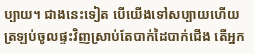ប្បាយ។ ជាងនេះទៀត បើយើងទៅសប្បាយហើយត្រឡប់ចូលផ្ទះវិញស្រាប់តែបាក់ដៃបាក់ជើង តើអ្នក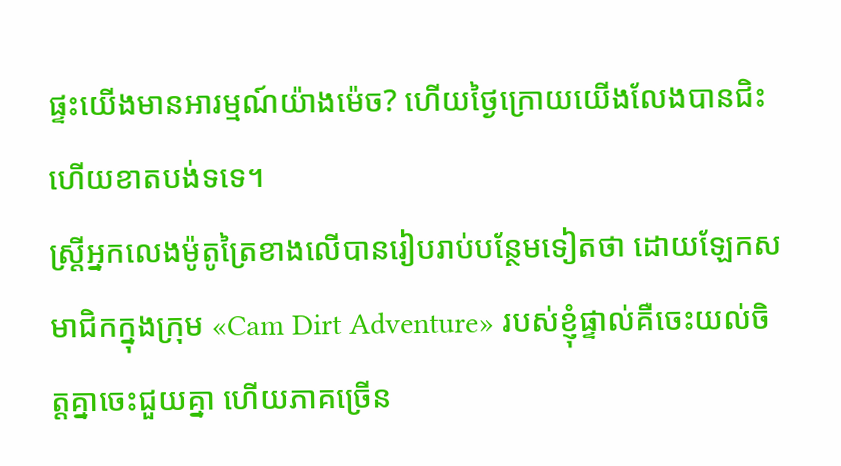ផ្ទះយើងមានអារម្មណ៍យ៉ាងម៉េច? ហើយថ្ងៃក្រោយយើងលែងបានជិះហើយខាតបង់ទទេ។
ស្ត្រីអ្នកលេងម៉ូតូត្រៃខាងលើបានរៀបរាប់បន្ថែមទៀតថា ដោយឡែកសមាជិកក្នុងក្រុម «Cam Dirt Adventure» របស់ខ្ញុំផ្ទាល់គឺចេះយល់ចិត្តគ្នាចេះជួយគ្នា ហើយភាគច្រើន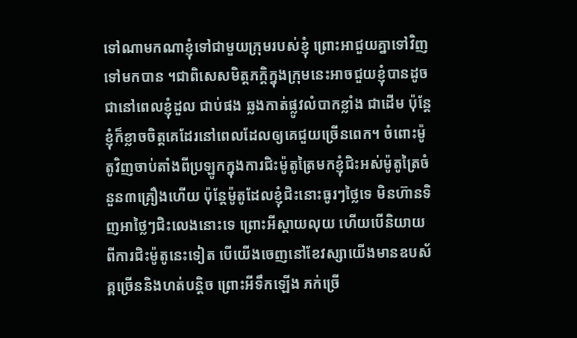ទៅណាមកណាខ្ញុំទៅជាមួយក្រុមរបស់ខ្ញុំ ព្រោះអាជួយគ្នាទៅវិញទៅមកបាន ។ជាពិសេសមិត្តភក្ដិក្នុងក្រុមនេះអាចជួយខ្ញុំបានដូចជានៅពេលខ្ញុំដួល ជាប់ផង ឆ្លងកាត់ផ្លូវលំបាកខ្លាំង ជាដើម ប៉ុន្តែខ្ញុំក៏ខ្លាចចិត្តគេដែរនៅពេលដែលឲ្យគេជួយច្រើនពេក។ ចំពោះម៉ូតូវិញចាប់តាំងពីប្រឡូកក្នុងការជិះម៉ូតូត្រៃមកខ្ញុំជិះអស់ម៉ូតូត្រៃចំនួន៣គ្រឿងហើយ ប៉ុន្តែម៉ូតូដែលខ្ញុំជិះនោះធូរៗថ្លៃទេ មិនហ៊ានទិញអាថ្លៃៗជិះលេងនោះទេ ព្រោះអីស្ដាយលុយ ហើយបើនិយាយពីការជិះម៉ូតូនេះទៀត បើយើងចេញនៅខែវស្សាយើងមានឧបស័គ្គច្រើននិងហត់បន្តិច ព្រោះអីទឹកឡើង ភក់ច្រើ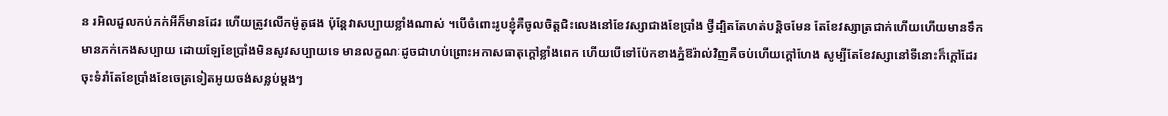ន រអិលដួលកប់ភក់អីក៏មានដែរ ហើយត្រូវលើកម៉ូតូផង ប៉ុន្តែវាសប្បាយខ្លាំងណាស់ ។បើចំពោះរូបខ្ញុំគឺចូលចិត្តជិះលេងនៅខែវស្សាជាងខែប្រាំង ថ្វីដ្បិតតែហត់បន្តិចមែន តែខែវស្សាត្រជាក់ហើយហើយមានទឹកមានភក់កេងសប្បាយ ដោយឡែខែប្រាំងមិនសូវសប្បាយទេ មានលក្ខណៈដូចជាហប់ព្រោះអកាសធាតុក្ដៅខ្លាំងពេក ហើយបើទៅប៉ែកខាងភ្នំឱរ៉ាល់វិញគឺចប់ហើយក្ដៅហែង សូម្បីតែខែវស្សានៅទីនោះក៏ក្ដៅដែរ ចុះទំរាំតែខែប្រាំងខែចេត្រទៀតអូយចង់សន្លប់ម្ដងៗ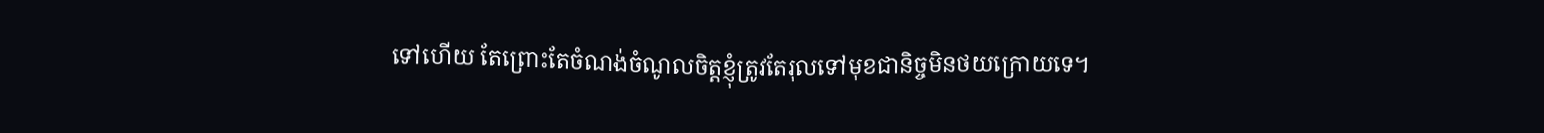ទៅហើយ តែព្រោះតែចំណង់ចំណូលចិត្តខ្ញុំត្រូវតែរុលទៅមុខជានិច្ចមិនថយក្រោយទេ។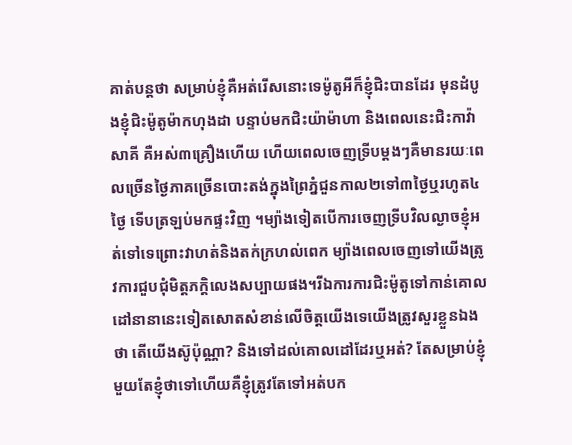គាត់បន្តថា សម្រាប់ខ្ញុំគឺអត់រើសនោះទេម៉ូតូអីក៏ខ្ញុំជិះបានដែរ មុនដំបូងខ្ញុំជិះម៉ូតូម៉ាកហុងដា បន្ទាប់មកជិះយ៉ាម៉ាហា និងពេលនេះជិះកាវ៉ាសាគី គឺអស់៣គ្រឿងហើយ ហើយពេលចេញទ្រីបម្ដងៗគឺមានរយៈពេលច្រើនថ្ងៃភាគច្រើនបោះតង់ក្នុងព្រៃភ្នំជួនកាល២ទៅ៣ថ្ងៃឬរហូត៤ថ្ងៃ ទើបត្រឡប់មកផ្ទះវិញ ។ម្យ៉ាងទៀតបើការចេញទ្រីបវិលល្ងាចខ្ញុំអត់ទៅទេព្រោះវាហត់និងតក់ក្រហល់ពេក ម្យ៉ាងពេលចេញទៅយើងត្រូវការជួបជុំមិត្តភក្ដិលេងសប្បាយផង។រីឯការការជិះម៉ូតូទៅកាន់គោលដៅនានានេះទៀតសោតសំខាន់លើចិត្តយើងទេយើងត្រូវសួរខ្លួនឯងថា តើយើងស៊ូប៉ុណ្ណា? និងទៅដល់គោលដៅដែរឬអត់? តែសម្រាប់ខ្ញុំមួយតែខ្ញុំថាទៅហើយគឺខ្ញុំត្រូវតែទៅអត់បក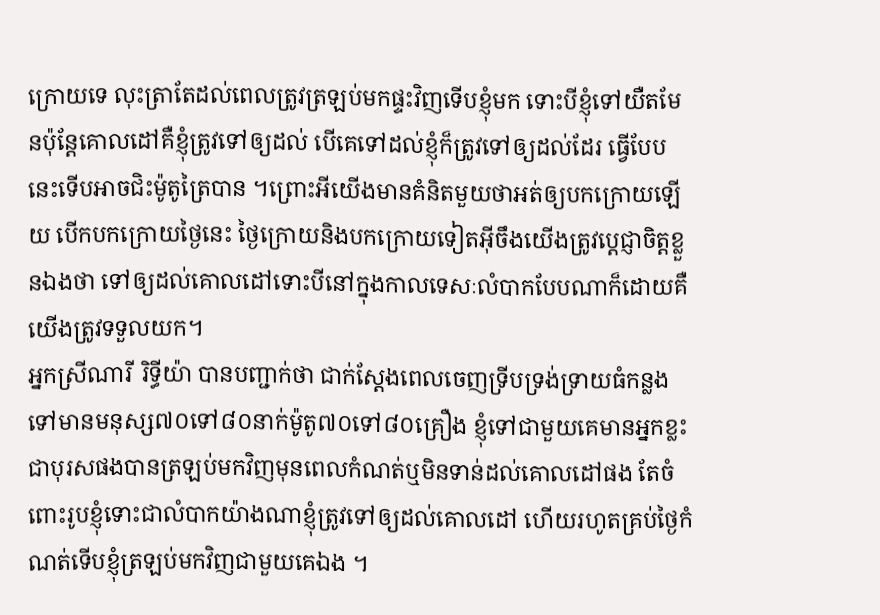ក្រោយទេ លុះត្រាតែដល់ពេលត្រូវត្រឡប់មកផ្ទះវិញទើបខ្ញុំមក ទោះបីខ្ញុំទៅយឺតមែនប៉ុន្តែគោលដៅគឺខ្ញុំត្រូវទៅឲ្យដល់ បើគេទៅដល់ខ្ញុំក៏ត្រូវទៅឲ្យដល់ដែរ ធ្វើបែបនេះទើបអាចជិះម៉ូតូត្រៃបាន ។ព្រោះអីយើងមានគំនិតមួយថាអត់ឲ្យបកក្រោយឡើយ បើកបកក្រោយថ្ងៃនេះ ថ្ងៃក្រោយនិងបកក្រោយទៀតអ៊ីចឹងយើងត្រូវប្ដេជ្ញាចិត្តខ្លួនឯងថា ទៅឲ្យដល់គោលដៅទោះបីនៅក្នុងកាលទេសៈលំបាកបែបណាក៏ដោយគឺយើងត្រូវទទួលយក។
អ្នកស្រីណារី រិទ្ធីយ៉ា បានបញ្ជាក់ថា ជាក់ស្ដែងពេលចេញទ្រីបទ្រង់ទ្រាយធំកន្លងទៅមានមនុស្ស៧០ទៅ៨០នាក់ម៉ូតូ៧០ទៅ៨០គ្រឿង ខ្ញុំទៅជាមួយគេមានអ្នកខ្លះជាបុរសផងបានត្រឡប់មកវិញមុនពេលកំណត់ឬមិនទាន់ដល់គោលដៅផង តែចំពោះរូបខ្ញុំទោះជាលំបាកយ៉ាងណាខ្ញុំត្រូវទៅឲ្យដល់គោលដៅ ហើយរហូតគ្រប់ថ្ងៃកំណត់ទើបខ្ញុំត្រឡប់មកវិញជាមួយគេឯង ។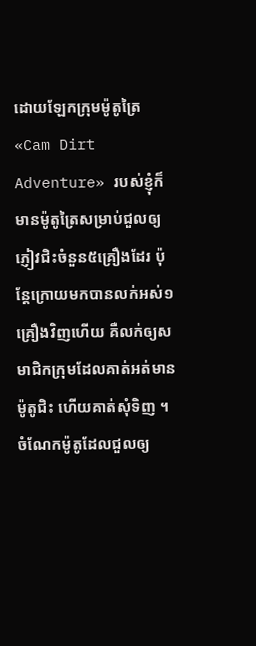ដោយឡែកក្រុមម៉ូតូត្រៃ «Cam Dirt Adventure» របស់ខ្ញុំក៏មានម៉ូតូត្រៃសម្រាប់ជួលឲ្យភ្ញៀវជិះចំនួន៥គ្រឿងដែរ ប៉ុន្តែក្រោយមកបានលក់អស់១គ្រឿងវិញហើយ គឺលក់ឲ្យសមាជិកក្រុមដែលគាត់អត់មានម៉ូតូជិះ ហើយគាត់សុំទិញ ។ ចំណែកម៉ូតូដែលជួលឲ្យ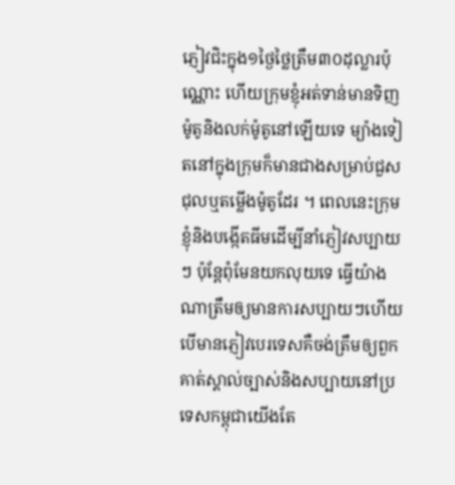ភ្ញៀវជិះក្នុង១ថ្ងៃថ្លៃត្រឹម៣០ដុល្លារប៉ុណ្ណោះ ហើយក្រុមខ្ញុំអត់ទាន់មានទិញម៉ូតូនិងលក់ម៉ូតូនៅឡើយទេ ម្យ៉ាងទៀតនៅក្នុងក្រុមក៏មានជាងសម្រាប់ជួសជុលឬតម្លើងម៉ូតូដែរ ។ ពេលនេះក្រុមខ្ញុំនិងបង្កើតធីមដើម្បីនាំភ្ញៀវសប្បាយៗ ប៉ុន្តែពុំមែនយកលុយទេ ធ្វើយ៉ាងណាត្រឹមឲ្យមានការសប្បាយៗហើយបើមានភ្ញៀវបេរទេសគឺចង់ត្រឹមឲ្យពួកគាត់ស្គាល់ច្បាស់និងសប្បាយនៅប្រទេសកម្ពុជាយើងតែ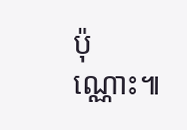ប៉ុណ្ណោះ៕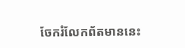ចែករំលែកព័តមាននេះ